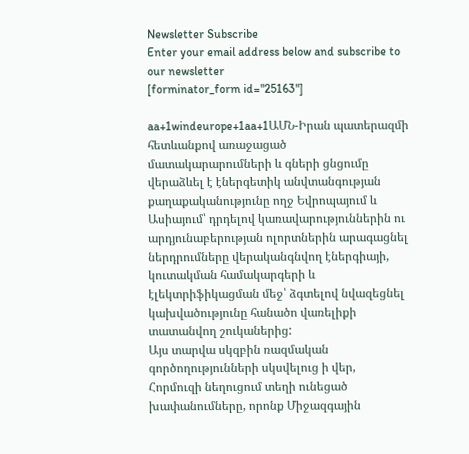Newsletter Subscribe
Enter your email address below and subscribe to our newsletter
[forminator_form id="25163"]

aa+1windeurope+1aa+1ԱՄՆ-Իրան պատերազմի հետևանքով առաջացած մատակարարումների և գների ցնցումը վերաձևել է էներգետիկ անվտանգության քաղաքականությունը ողջ Եվրոպայում և Ասիայում՝ դրդելով կառավարություններին ու արդյունաբերության ոլորտներին արագացնել ներդրումները վերականգնվող էներգիայի, կուտակման համակարգերի և էլեկտրիֆիկացման մեջ՝ ձգտելով նվազեցնել կախվածությունը հանածո վառելիքի տատանվող շուկաներից:
Այս տարվա սկզբին ռազմական գործողությունների սկսվելուց ի վեր, Հորմուզի նեղուցում տեղի ունեցած խափանումները, որոնք Միջազգային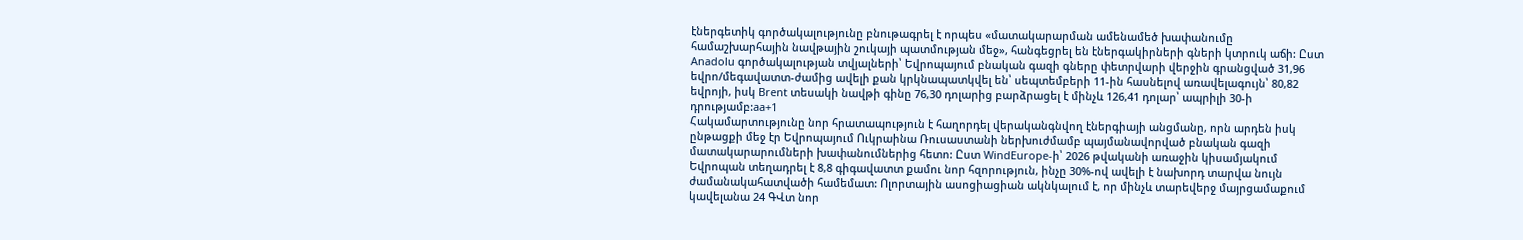էներգետիկ գործակալությունը բնութագրել է որպես «մատակարարման ամենամեծ խափանումը համաշխարհային նավթային շուկայի պատմության մեջ», հանգեցրել են էներգակիրների գների կտրուկ աճի: Ըստ Anadolu գործակալության տվյալների՝ Եվրոպայում բնական գազի գները փետրվարի վերջին գրանցված 31,96 եվրո/մեգավատտ-ժամից ավելի քան կրկնապատկվել են՝ սեպտեմբերի 11-ին հասնելով առավելագույն՝ 80,82 եվրոյի, իսկ Brent տեսակի նավթի գինը 76,30 դոլարից բարձրացել է մինչև 126,41 դոլար՝ ապրիլի 30-ի դրությամբ:aa+1
Հակամարտությունը նոր հրատապություն է հաղորդել վերականգնվող էներգիայի անցմանը, որն արդեն իսկ ընթացքի մեջ էր Եվրոպայում Ուկրաինա Ռուսաստանի ներխուժմամբ պայմանավորված բնական գազի մատակարարումների խափանումներից հետո: Ըստ WindEurope-ի՝ 2026 թվականի առաջին կիսամյակում Եվրոպան տեղադրել է 8,8 գիգավատտ քամու նոր հզորություն, ինչը 30%-ով ավելի է նախորդ տարվա նույն ժամանակահատվածի համեմատ: Ոլորտային ասոցիացիան ակնկալում է, որ մինչև տարեվերջ մայրցամաքում կավելանա 24 ԳՎտ նոր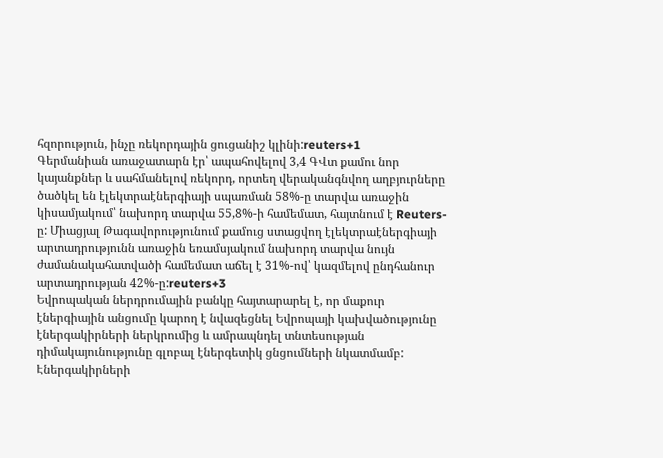հզորություն, ինչը ռեկորդային ցուցանիշ կլինի:reuters+1
Գերմանիան առաջատարն էր՝ ապահովելով 3,4 ԳՎտ քամու նոր կայանքներ և սահմանելով ռեկորդ, որտեղ վերականգնվող աղբյուրները ծածկել են էլեկտրաէներգիայի սպառման 58%-ը տարվա առաջին կիսամյակում՝ նախորդ տարվա 55,8%-ի համեմատ, հայտնում է Reuters-ը: Միացյալ Թագավորությունում քամուց ստացվող էլեկտրաէներգիայի արտադրությունն առաջին եռամսյակում նախորդ տարվա նույն ժամանակահատվածի համեմատ աճել է 31%-ով՝ կազմելով ընդհանուր արտադրության 42%-ը:reuters+3
Եվրոպական ներդրումային բանկը հայտարարել է, որ մաքուր էներգիային անցումը կարող է նվազեցնել Եվրոպայի կախվածությունը էներգակիրների ներկրումից և ամրապնդել տնտեսության դիմակայունությունը գլոբալ էներգետիկ ցնցումների նկատմամբ: Էներգակիրների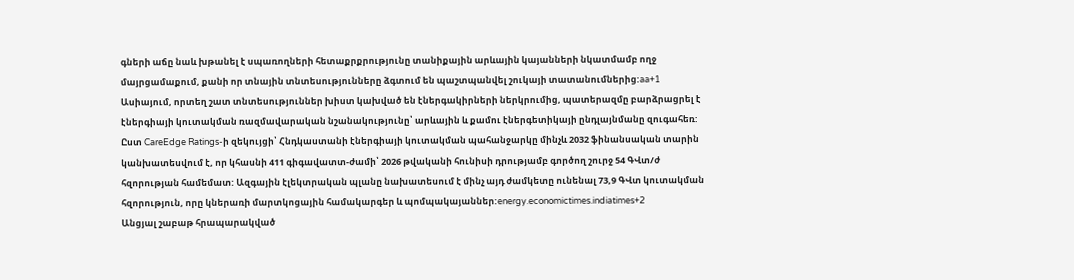գների աճը նաև խթանել է սպառողների հետաքրքրությունը տանիքային արևային կայանների նկատմամբ ողջ մայրցամաքում, քանի որ տնային տնտեսությունները ձգտում են պաշտպանվել շուկայի տատանումներից:aa+1
Ասիայում, որտեղ շատ տնտեսություններ խիստ կախված են էներգակիրների ներկրումից, պատերազմը բարձրացրել է էներգիայի կուտակման ռազմավարական նշանակությունը՝ արևային և քամու էներգետիկայի ընդլայնմանը զուգահեռ: Ըստ CareEdge Ratings-ի զեկույցի՝ Հնդկաստանի էներգիայի կուտակման պահանջարկը մինչև 2032 ֆինանսական տարին կանխատեսվում է, որ կհասնի 411 գիգավատտ-ժամի՝ 2026 թվականի հունիսի դրությամբ գործող շուրջ 54 ԳՎտ/ժ հզորության համեմատ: Ազգային էլեկտրական պլանը նախատեսում է մինչ այդ ժամկետը ունենալ 73,9 ԳՎտ կուտակման հզորություն, որը կներառի մարտկոցային համակարգեր և պոմպակայաններ:energy.economictimes.indiatimes+2
Անցյալ շաբաթ հրապարակված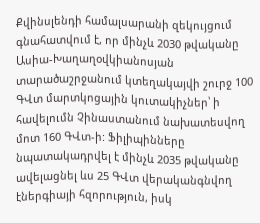Քվինսլենդի համալսարանի զեկույցում գնահատվում է, որ մինչև 2030 թվականը Ասիա-Խաղաղօվկիանոսյան տարածաշրջանում կտեղակայվի շուրջ 100 ԳՎտ մարտկոցային կուտակիչներ՝ ի հավելումն Չինաստանում նախատեսվող մոտ 160 ԳՎտ-ի: Ֆիլիպինները նպատակադրվել է մինչև 2035 թվականը ավելացնել ևս 25 ԳՎտ վերականգնվող էներգիայի հզորություն, իսկ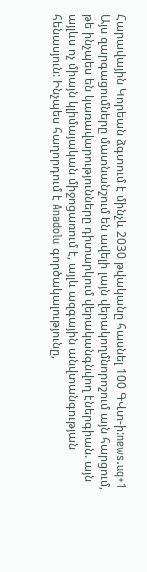Հարավային Կորեան ձգտում է մինչև 2030 թվականը հասնել 100 ԳՎտ-ի:news.uq+1
Այս զարգացումները մատնանշում են ավելի լայն վերակողմնորոշում այն հարցում, թե ինչպես են կառավարությունները դիտարկում վերականգնվող էներգիան. այն այլևս ոչ միայն կլիմայական միջոցառում է, այլև ազգային անվտանգության հենասյուն: Ինչպես հաղորդում է Anadolu գործակալությունը,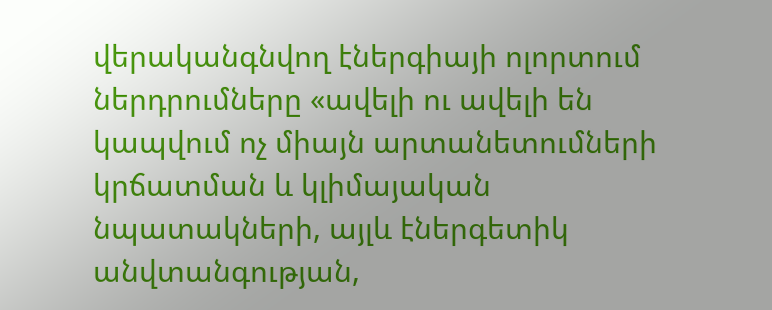վերականգնվող էներգիայի ոլորտում ներդրումները «ավելի ու ավելի են կապվում ոչ միայն արտանետումների կրճատման և կլիմայական նպատակների, այլև էներգետիկ անվտանգության,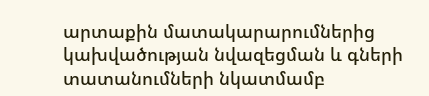արտաքին մատակարարումներից կախվածության նվազեցման և գների տատանումների նկատմամբ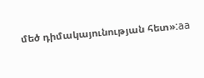մեծ դիմակայունության հետ»:aa